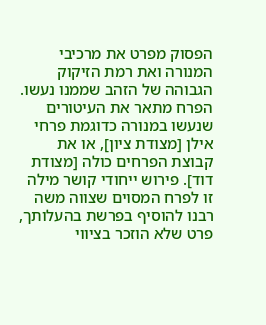הפסוק מפרט את מרכיבי המנורה ואת רמת הזיקוק הגבוהה של הזהב שממנו נעשו.
הפרח מתאר את העיטורים שנעשו במנורה כדוגמת פרחי אילן [מצודת ציון], או את קבוצת הפרחים כולה [מצודת דוד]. פירוש ייחודי קושר מילה זו לפרח המסוים שצווה משה רבנו להוסיף בפרשת בהעלותך, פרט שלא הוזכר בציווי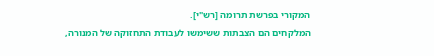המקורי בפרשת תרומה [רש"י].
המלקחים הם הצבתות ששימשו לעבודת התחזוקה של המנורה,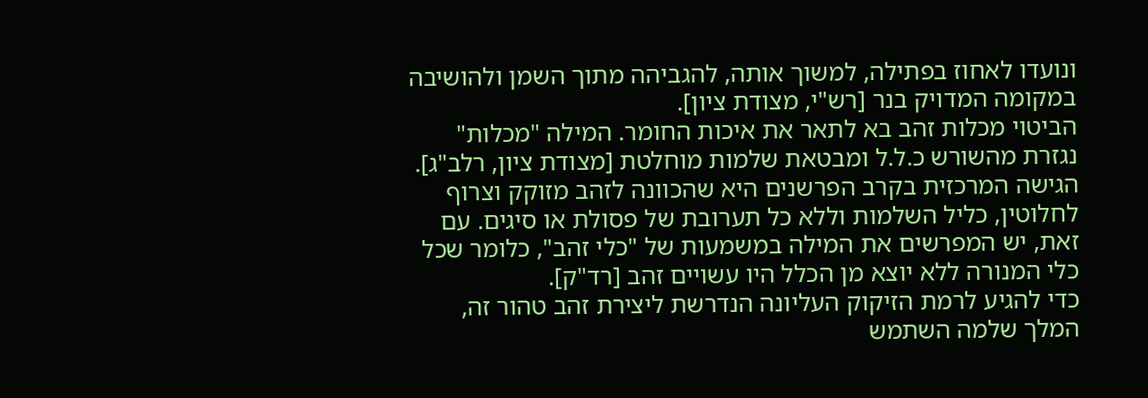ונועדו לאחוז בפתילה, למשוך אותה, להגביהה מתוך השמן ולהושיבה במקומה המדויק בנר [רש"י, מצודת ציון].
הביטוי מכלות זהב בא לתאר את איכות החומר. המילה "מכלות" נגזרת מהשורש כ.ל.ל ומבטאת שלמות מוחלטת [מצודת ציון, רלב"ג]. הגישה המרכזית בקרב הפרשנים היא שהכוונה לזהב מזוקק וצרוף לחלוטין, כליל השלמות וללא כל תערובת של פסולת או סיגים. עם זאת, יש המפרשים את המילה במשמעות של "כלי זהב", כלומר שכל כלי המנורה ללא יוצא מן הכלל היו עשויים זהב [רד"ק].
כדי להגיע לרמת הזיקוק העליונה הנדרשת ליצירת זהב טהור זה, המלך שלמה השתמש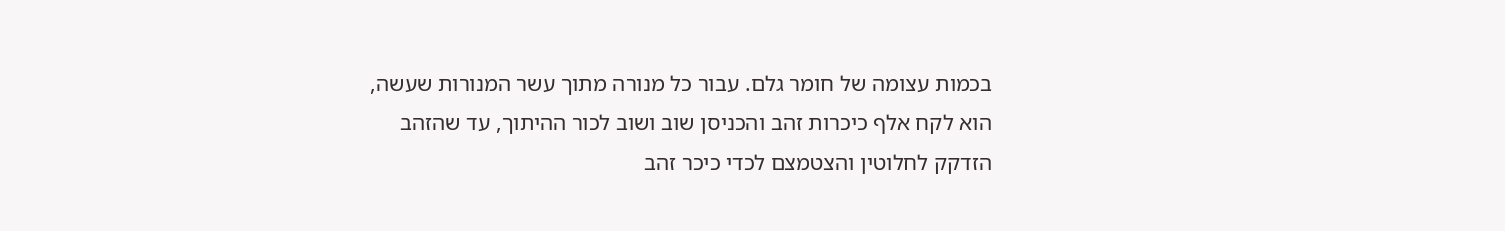בכמות עצומה של חומר גלם. עבור כל מנורה מתוך עשר המנורות שעשה, הוא לקח אלף כיכרות זהב והכניסן שוב ושוב לכור ההיתוך, עד שהזהב הזדקק לחלוטין והצטמצם לכדי כיכר זהב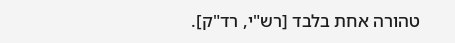טהורה אחת בלבד [רש"י, רד"ק].